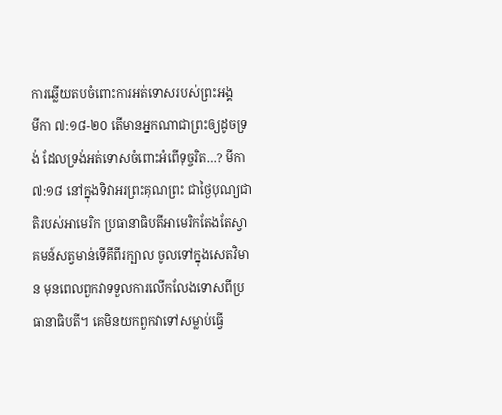ការឆ្លើយតបចំពោះការអត់ទោសរបស់ព្រះអង្គ
មីកា ៧:១៨-២០ តើមានអ្នកណាជាព្រះឲ្យដូចទ្រង់ ដែលទ្រង់អត់ទោសចំពោះអំពើទុច្ចរិត…? មីកា ៧:១៨ នៅក្នុងទិវាអរព្រះគុណព្រះ ជាថ្ងៃបុណ្យជាតិរបស់អាមេរិក ប្រធានាធិបតីអាមេរិកតែងតែស្វាគមន៍សត្វមាន់ទើគីពីរក្បាល ចូលទៅក្នុងសេតវិមាន មុនពេលពួកវាទទួលការលើកលែងទោសពីប្រធានាធិបតី។ គេមិនយកពួកវាទៅសម្លាប់ធ្វើ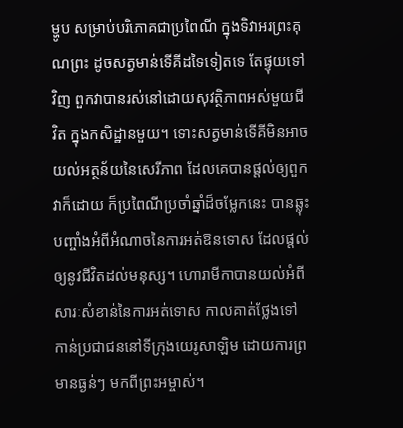ម្ហូប សម្រាប់បរិភោគជាប្រពៃណី ក្នុងទិវាអរព្រះគុណព្រះ ដូចសត្វមាន់ទើគីដទៃទៀតទេ តែផ្ទុយទៅវិញ ពួកវាបានរស់នៅដោយសុវត្ថិភាពអស់មួយជីវិត ក្នុងកសិដ្ឋានមួយ។ ទោះសត្វមាន់ទើគីមិនអាចយល់អត្ថន័យនៃសេរីភាព ដែលគេបានផ្តល់ឲ្យពួកវាក៏ដោយ ក៏ប្រពៃណីប្រចាំឆ្នាំដ៏ចម្លែកនេះ បានឆ្លុះបញ្ចាំងអំពីអំណាចនៃការអត់ឱនទោស ដែលផ្តល់ឲ្យនូវជីវិតដល់មនុស្ស។ ហោរាមីកាបានយល់អំពីសារៈសំខាន់នៃការអត់ទោស កាលគាត់ថ្លែងទៅកាន់ប្រជាជននៅទីក្រុងយេរូសាឡិម ដោយការព្រមានធ្ងន់ៗ មកពីព្រះអម្ចាស់។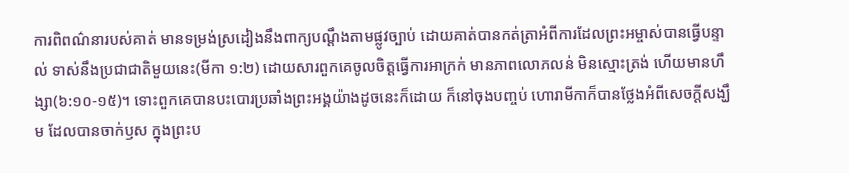ការពិពណ៌នារបស់គាត់ មានទម្រង់ស្រដៀងនឹងពាក្យបណ្ដឹងតាមផ្លូវច្បាប់ ដោយគាត់បានកត់ត្រាអំពីការដែលព្រះអម្ចាស់បានធ្វើបន្ទាល់ ទាស់នឹងប្រជាជាតិមួយនេះ(មីកា ១:២) ដោយសារពួកគេចូលចិត្តធ្វើការអាក្រក់ មានភាពលោភលន់ មិនស្មោះត្រង់ ហើយមានហឹង្សា(៦:១០-១៥)។ ទោះពួកគេបានបះបោរប្រឆាំងព្រះអង្គយ៉ាងដូចនេះក៏ដោយ ក៏នៅចុងបញ្ចប់ ហោរាមីកាក៏បានថ្លែងអំពីសេចក្តីសង្ឃឹម ដែលបានចាក់ឫស ក្នុងព្រះប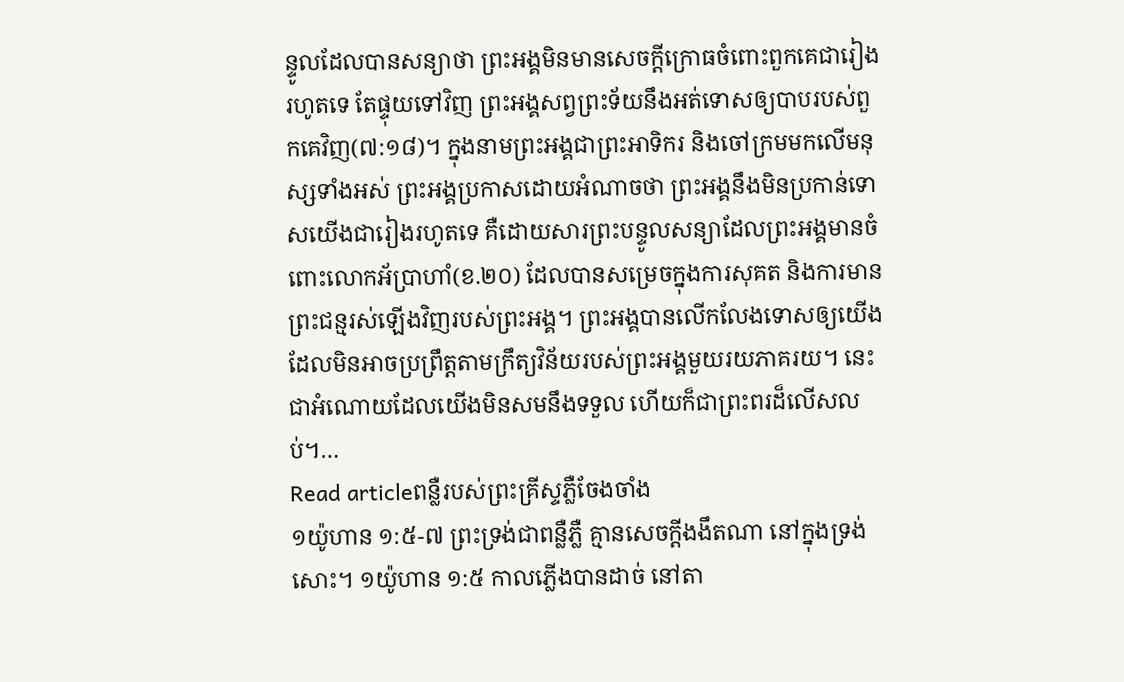ន្ទូលដែលបានសន្យាថា ព្រះអង្គមិនមានសេចក្តីក្រោធចំពោះពួកគេជារៀងរហូតទេ តែផ្ទុយទៅវិញ ព្រះអង្គសព្វព្រះទ័យនឹងអត់ទោសឲ្យបាបរបស់ពួកគេវិញ(៧:១៨)។ ក្នុងនាមព្រះអង្គជាព្រះអាទិករ និងចៅក្រមមកលើមនុស្សទាំងអស់ ព្រះអង្គប្រកាសដោយអំណាចថា ព្រះអង្គនឹងមិនប្រកាន់ទោសយើងជារៀងរហូតទេ គឺដោយសារព្រះបន្ទូលសន្យាដែលព្រះអង្គមានចំពោះលោកអ័ប្រាហាំ(ខ.២០) ដែលបានសម្រេចក្នុងការសុគត និងការមានព្រះជន្មរស់ឡើងវិញរបស់ព្រះអង្គ។ ព្រះអង្គបានលើកលែងទោសឲ្យយើង ដែលមិនអាចប្រព្រឹត្តតាមក្រឹត្យវិន័យរបស់ព្រះអង្គមួយរយភាគរយ។ នេះជាអំណោយដែលយើងមិនសមនឹងទទួល ហើយក៏ជាព្រះពរដ៏លើសលប់។…
Read articleពន្លឺរបស់ព្រះគ្រីស្ទភ្លឺចែងចាំង
១យ៉ូហាន ១:៥-៧ ព្រះទ្រង់ជាពន្លឺភ្លឺ គ្មានសេចក្តីងងឹតណា នៅក្នុងទ្រង់សោះ។ ១យ៉ូហាន ១:៥ កាលភ្លើងបានដាច់ នៅតា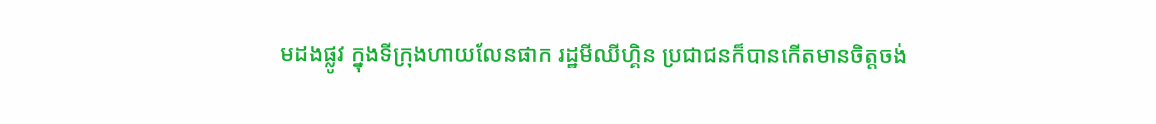មដងផ្លូវ ក្នុងទីក្រុងហាយលែនផាក រដ្ឋមីឈីហ្គិន ប្រជាជនក៏បានកើតមានចិត្តចង់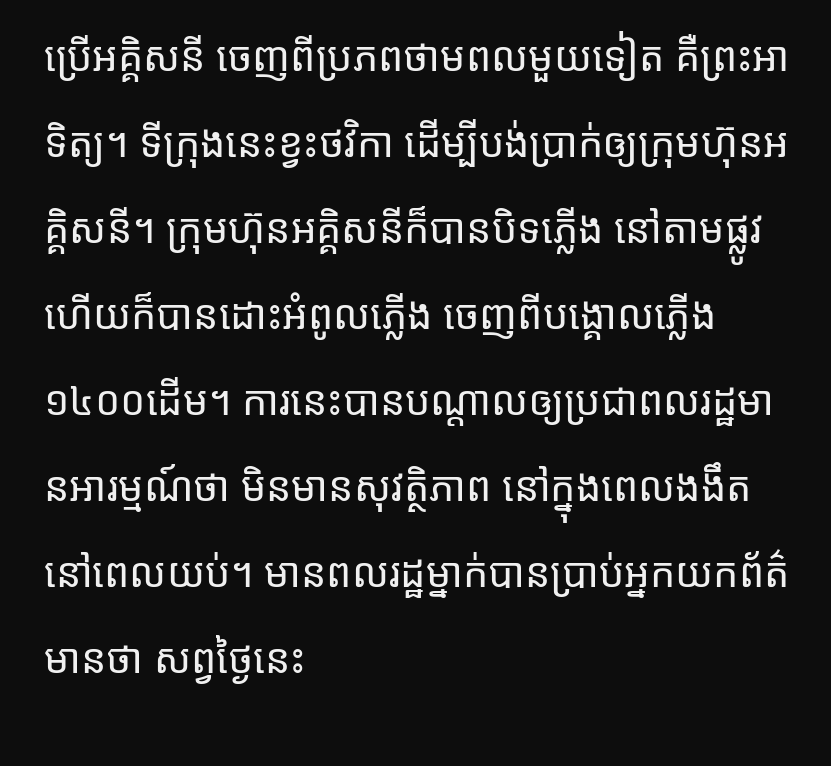ប្រើអគ្គិសនី ចេញពីប្រភពថាមពលមួយទៀត គឺព្រះអាទិត្យ។ ទីក្រុងនេះខ្វះថវិកា ដើម្បីបង់ប្រាក់ឲ្យក្រុមហ៊ុនអគ្គិសនី។ ក្រុមហ៊ុនអគ្គិសនីក៏បានបិទភ្លើង នៅតាមផ្លូវ ហើយក៏បានដោះអំពូលភ្លើង ចេញពីបង្គោលភ្លើង១៤០០ដើម។ ការនេះបានបណ្តាលឲ្យប្រជាពលរដ្ឋមានអារម្មណ៍ថា មិនមានសុវត្ថិភាព នៅក្នុងពេលងងឹត នៅពេលយប់។ មានពលរដ្ឋម្នាក់បានប្រាប់អ្នកយកព័ត៌មានថា សព្វថ្ងៃនេះ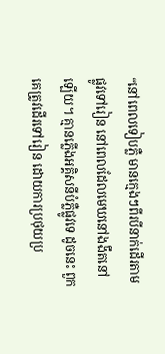“នៅពេលទៀបភ្លឺ មានក្មេងៗពីរបីនាក់ដើរតាមផ្លូវទៅរៀន នៅពេលដែលមេឃនៅងងឹតនៅឡើយ។ គ្មានភ្លើងអគ្គិសនីបំភ្លឺផ្លូវទេ ដូចនេះ ពួកគេត្រូវដើរទៅរៀន ដោយការប្រថុយប្រ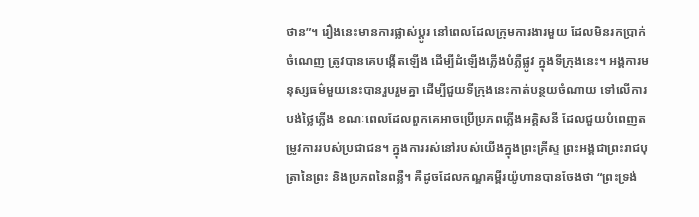ថាន”។ រឿងនេះមានការផ្លាស់ប្តូរ នៅពេលដែលក្រុមការងារមួយ ដែលមិនរកប្រាក់ចំណេញ ត្រូវបានគេបង្កើតឡើង ដើម្បីដំឡើងភ្លើងបំភ្លឺផ្លូវ ក្នុងទីក្រុងនេះ។ អង្គការមនុស្សធម៌មួយនេះបានរួបរួមគ្នា ដើម្បីជួយទីក្រុងនេះកាត់បន្ថយចំណាយ ទៅលើការបង់ថ្លៃភ្លើង ខណៈពេលដែលពួកគេអាចប្រើប្រភពភ្លើងអគ្គិសនី ដែលជួយបំពេញតម្រូវការរបស់ប្រជាជន។ ក្នុងការរស់នៅរបស់យើងក្នុងព្រះគ្រីស្ទ ព្រះអង្គជាព្រះរាជបុត្រានៃព្រះ និងប្រភពនៃពន្លឺ។ គឺដូចដែលកណ្ឌគម្ពីរយ៉ូហានបានចែងថា “ព្រះទ្រង់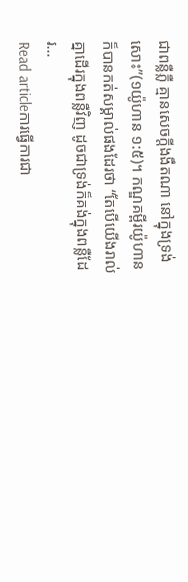ជាពន្លឺភ្លឺ គ្មានសេចក្តីងងឹតណា នៅក្នុងទ្រង់សោះ”(១យ៉ូហាន ១:៥)។ កណ្ឌគម្ពីរយ៉ូហានក៏បានកត់សម្គាល់ផងដែរថា “តែបើយើងរាល់គ្នាដើរក្នុងពន្លឺវិញ ដូចជាទ្រង់ក៏គង់ក្នុងពន្លឺដែរ…
Read articleការធ្វើការជា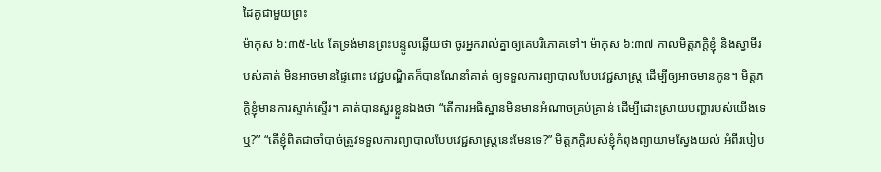ដៃគូជាមួយព្រះ
ម៉ាកុស ៦:៣៥-៤៤ តែទ្រង់មានព្រះបន្ទូលឆ្លើយថា ចូរអ្នករាល់គ្នាឲ្យគេបរិភោគទៅ។ ម៉ាកុស ៦:៣៧ កាលមិត្តភក្តិខ្ញុំ និងស្វាមីរបស់គាត់ មិនអាចមានផ្ទៃពោះ វេជ្ជបណ្ឌិតក៏បានណែនាំគាត់ ឲ្យទទួលការព្យាបាលបែបវេជ្ជសាស្រ្ត ដើម្បីឲ្យអាចមានកូន។ មិត្តភក្តិខ្ញុំមានការស្ទាក់ស្ទើរ។ គាត់បានសួរខ្លួនឯងថា “តើការអធិស្ឋានមិនមានអំណាចគ្រប់គ្រាន់ ដើម្បីដោះស្រាយបញ្ហារបស់យើងទេឬ?” “តើខ្ញុំពិតជាចាំបាច់ត្រូវទទួលការព្យាបាលបែបវេជ្ជសាស្រ្តនេះមែនទេ?” មិត្តភក្តិរបស់ខ្ញុំកំពុងព្យាយាមស្វែងយល់ អំពីរបៀប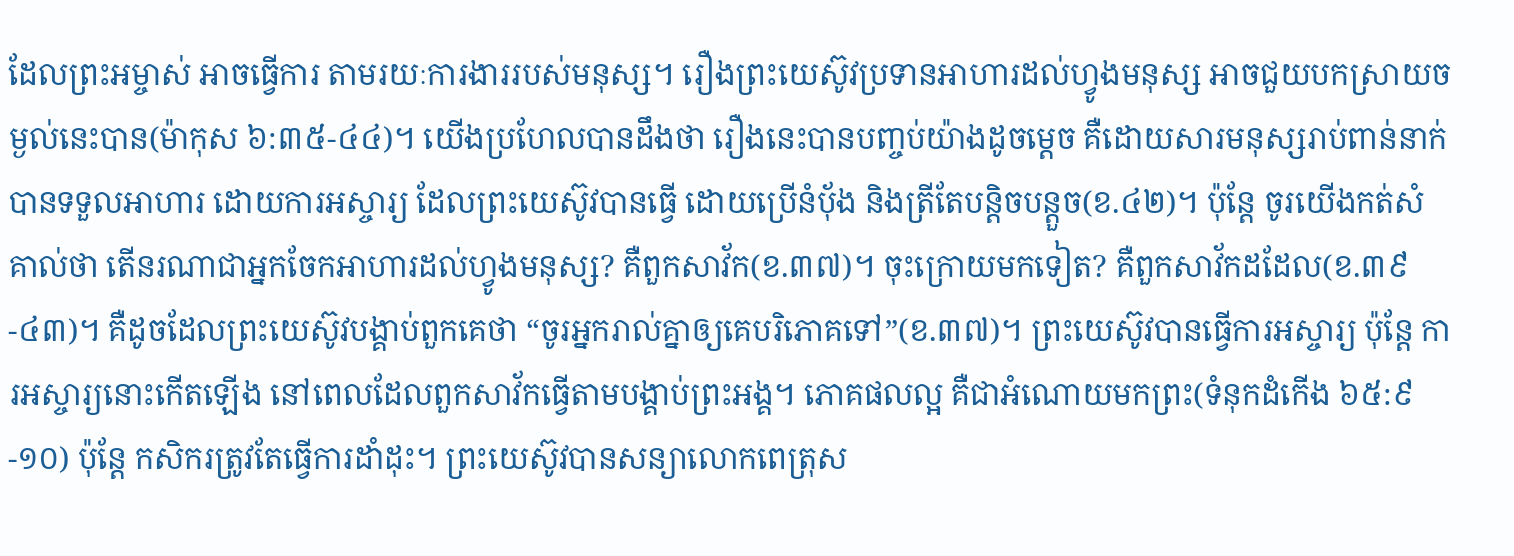ដែលព្រះអម្ចាស់ អាចធ្វើការ តាមរយៈការងាររបស់មនុស្ស។ រឿងព្រះយេស៊ូវប្រទានអាហារដល់ហ្វូងមនុស្ស អាចជួយបកស្រាយចម្ងល់នេះបាន(ម៉ាកុស ៦:៣៥-៤៤)។ យើងប្រហែលបានដឹងថា រឿងនេះបានបញ្ចប់យ៉ាងដូចម្តេច គឺដោយសារមនុស្សរាប់ពាន់នាក់បានទទួលអាហារ ដោយការអស្ចារ្យ ដែលព្រះយេស៊ូវបានធ្វើ ដោយប្រើនំប៉័ង និងត្រីតែបន្តិចបន្តួច(ខ.៤២)។ ប៉ុន្តែ ចូរយើងកត់សំគាល់ថា តើនរណាជាអ្នកចែកអាហារដល់ហ្វូងមនុស្ស? គឺពួកសាវ័ក(ខ.៣៧)។ ចុះក្រោយមកទៀត? គឺពួកសាវ័កដដែល(ខ.៣៩-៤៣)។ គឺដូចដែលព្រះយេស៊ូវបង្គាប់ពួកគេថា “ចូរអ្នករាល់គ្នាឲ្យគេបរិភោគទៅ”(ខ.៣៧)។ ព្រះយេស៊ូវបានធ្វើការអស្ចារ្យ ប៉ុន្តែ ការអស្ចារ្យនោះកើតឡើង នៅពេលដែលពួកសាវ័កធ្វើតាមបង្គាប់ព្រះអង្គ។ ភោគផលល្អ គឺជាអំណោយមកព្រះ(ទំនុកដំកើង ៦៥:៩-១០) ប៉ុន្តែ កសិករត្រូវតែធ្វើការដាំដុះ។ ព្រះយេស៊ូវបានសន្យាលោកពេត្រុស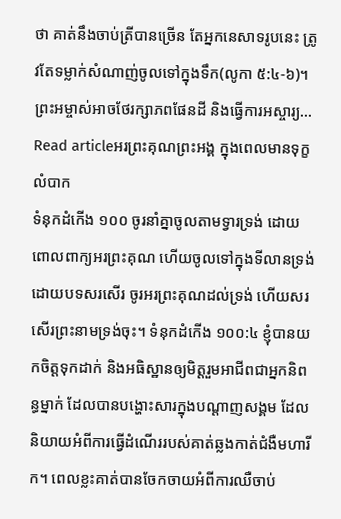ថា គាត់នឹងចាប់ត្រីបានច្រើន តែអ្នកនេសាទរូបនេះ ត្រូវតែទម្លាក់សំណាញ់ចូលទៅក្នុងទឹក(លូកា ៥:៤-៦)។ ព្រះអម្ចាស់អាចថែរក្សាភពផែនដី និងធ្វើការអស្ចារ្យ…
Read articleអរព្រះគុណព្រះអង្គ ក្នុងពេលមានទុក្ខលំបាក
ទំនុកដំកើង ១០០ ចូរនាំគ្នាចូលតាមទ្វារទ្រង់ ដោយពោលពាក្យអរព្រះគុណ ហើយចូលទៅក្នុងទីលានទ្រង់ ដោយបទសរសើរ ចូរអរព្រះគុណដល់ទ្រង់ ហើយសរសើរព្រះនាមទ្រង់ចុះ។ ទំនុកដំកើង ១០០:៤ ខ្ញុំបានយកចិត្តទុកដាក់ និងអធិស្ឋានឲ្យមិត្តរួមអាជីពជាអ្នកនិពន្ធម្នាក់ ដែលបានបង្ហោះសារក្នុងបណ្ដាញសង្គម ដែលនិយាយអំពីការធ្វើដំណើររបស់គាត់ឆ្លងកាត់ជំងឺមហារីក។ ពេលខ្លះគាត់បានចែកចាយអំពីការឈឺចាប់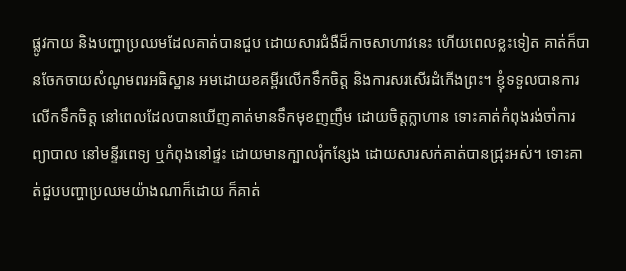ផ្លូវកាយ និងបញ្ហាប្រឈមដែលគាត់បានជួប ដោយសារជំងឺដ៏កាចសាហាវនេះ ហើយពេលខ្លះទៀត គាត់ក៏បានចែកចាយសំណូមពរអធិស្ឋាន អមដោយខគម្ពីរលើកទឹកចិត្ត និងការសរសើរដំកើងព្រះ។ ខ្ញុំទទួលបានការលើកទឹកចិត្ត នៅពេលដែលបានឃើញគាត់មានទឹកមុខញញឹម ដោយចិត្តក្លាហាន ទោះគាត់កំពុងរង់ចាំការព្យាបាល នៅមន្ទីរពេទ្យ ឬកំពុងនៅផ្ទះ ដោយមានក្បាលរុំកន្សែង ដោយសារសក់គាត់បានជ្រុះអស់។ ទោះគាត់ជួបបញ្ហាប្រឈមយ៉ាងណាក៏ដោយ ក៏គាត់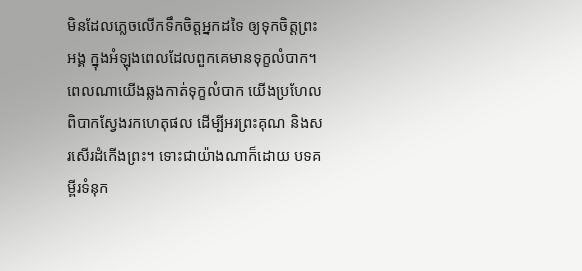មិនដែលភ្លេចលើកទឹកចិត្តអ្នកដទៃ ឲ្យទុកចិត្តព្រះអង្គ ក្នុងអំឡុងពេលដែលពួកគេមានទុក្ខលំបាក។ ពេលណាយើងឆ្លងកាត់ទុក្ខលំបាក យើងប្រហែលពិបាកស្វែងរកហេតុផល ដើម្បីអរព្រះគុណ និងសរសើរដំកើងព្រះ។ ទោះជាយ៉ាងណាក៏ដោយ បទគម្ពីរទំនុក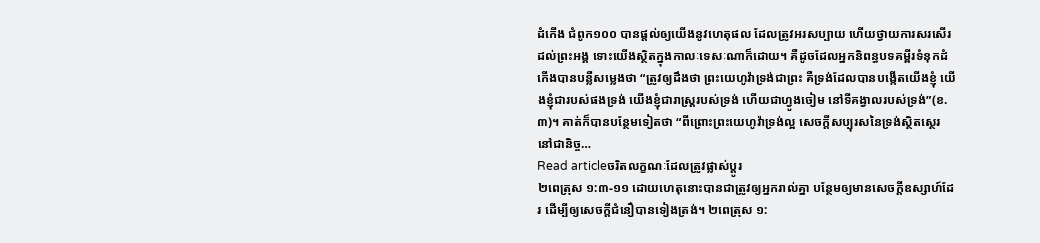ដំកើង ជំពូក១០០ បានផ្តល់ឲ្យយើងនូវហេតុផល ដែលត្រូវអរសប្បាយ ហើយថ្វាយការសរសើរដល់ព្រះអង្គ ទោះយើងស្ថិតក្នុងកាលៈទេសៈណាក៏ដោយ។ គឺដូចដែលអ្នកនិពន្ធបទគម្ពីរទំនុកដំកើងបានបន្លឺសម្លេងថា “ត្រូវឲ្យដឹងថា ព្រះយេហូវ៉ាទ្រង់ជាព្រះ គឺទ្រង់ដែលបានបង្កើតយើងខ្ញុំ យើងខ្ញុំជារបស់ផងទ្រង់ យើងខ្ញុំជារាស្ត្ររបស់ទ្រង់ ហើយជាហ្វូងចៀម នៅទីគង្វាលរបស់ទ្រង់”(ខ.៣)។ គាត់ក៏បានបន្ថែមទៀតថា “ពីព្រោះព្រះយេហូវ៉ាទ្រង់ល្អ សេចក្តីសប្បុរសនៃទ្រង់ស្ថិតស្ថេរនៅជានិច្ច…
Read articleចរិតលក្ខណៈដែលត្រូវផ្លាស់ប្តូរ
២ពេត្រុស ១:៣-១១ ដោយហេតុនោះបានជាត្រូវឲ្យអ្នករាល់គ្នា បន្ថែមឲ្យមានសេចក្តីឧស្សាហ៍ដែរ ដើម្បីឲ្យសេចក្តីជំនឿបានទៀងត្រង់។ ២ពេត្រុស ១: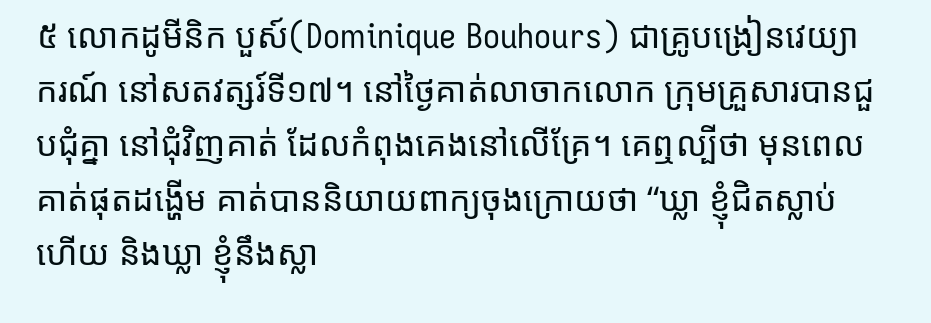៥ លោកដូមីនិក បួស៍(Dominique Bouhours) ជាគ្រូបង្រៀនវេយ្យាករណ៍ នៅសតវត្សរ៍ទី១៧។ នៅថ្ងៃគាត់លាចាកលោក ក្រុមគ្រួសារបានជួបជុំគ្នា នៅជុំវិញគាត់ ដែលកំពុងគេងនៅលើគ្រែ។ គេឮល្បីថា មុនពេលគាត់ផុតដង្ហើម គាត់បាននិយាយពាក្យចុងក្រោយថា “ឃ្លា ខ្ញុំជិតស្លាប់ហើយ និងឃ្លា ខ្ញុំនឹងស្លា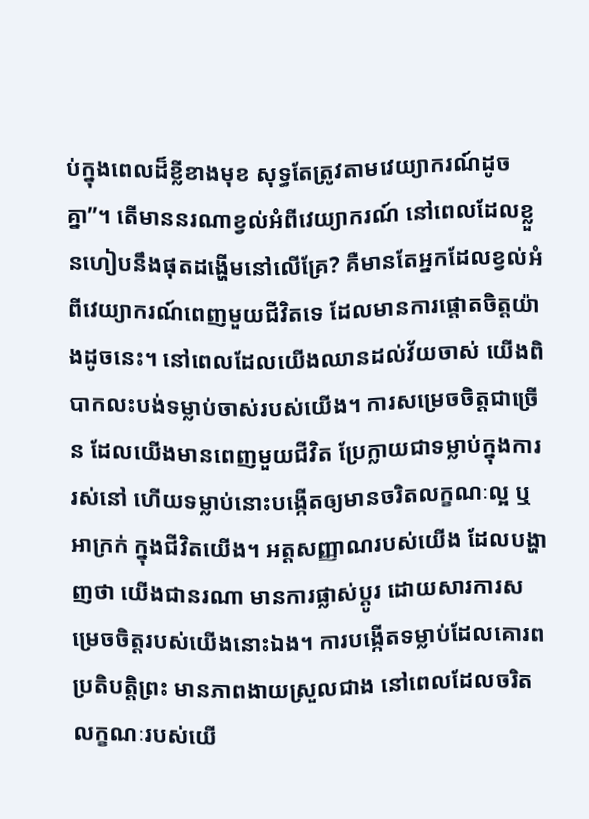ប់ក្នុងពេលដ៏ខ្លីខាងមុខ សុទ្ធតែត្រូវតាមវេយ្យាករណ៍ដូចគ្នា”។ តើមាននរណាខ្វល់អំពីវេយ្យាករណ៍ នៅពេលដែលខ្លួនហៀបនឹងផុតដង្ហើមនៅលើគ្រែ? គឺមានតែអ្នកដែលខ្វល់អំពីវេយ្យាករណ៍ពេញមួយជីវិតទេ ដែលមានការផ្ដោតចិត្តយ៉ាងដូចនេះ។ នៅពេលដែលយើងឈានដល់វ័យចាស់ យើងពិបាកលះបង់ទម្លាប់ចាស់របស់យើង។ ការសម្រេចចិត្តជាច្រើន ដែលយើងមានពេញមួយជីវិត ប្រែក្លាយជាទម្លាប់ក្នុងការរស់នៅ ហើយទម្លាប់នោះបង្កើតឲ្យមានចរិតលក្ខណៈល្អ ឬអាក្រក់ ក្នុងជីវិតយើង។ អត្តសញ្ញាណរបស់យើង ដែលបង្ហាញថា យើងជានរណា មានការផ្លាស់ប្តូរ ដោយសារការសម្រេចចិត្តរបស់យើងនោះឯង។ ការបង្កើតទម្លាប់ដែលគោរពប្រតិបត្តិព្រះ មានភាពងាយស្រួលជាង នៅពេលដែលចរិតលក្ខណៈរបស់យើ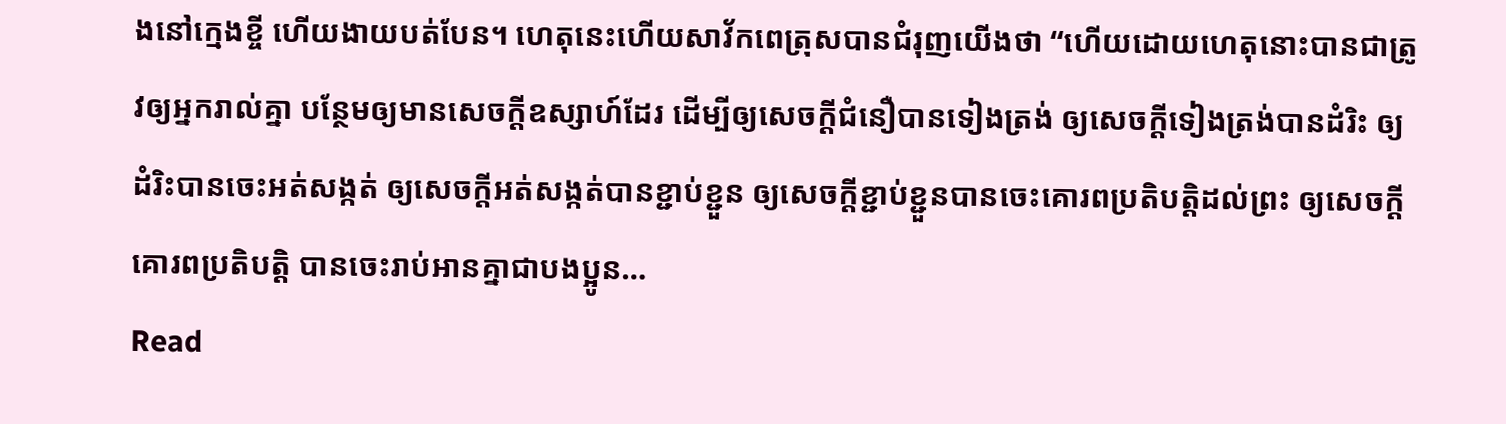ងនៅក្មេងខ្ចី ហើយងាយបត់បែន។ ហេតុនេះហើយសាវ័កពេត្រុសបានជំរុញយើងថា “ហើយដោយហេតុនោះបានជាត្រូវឲ្យអ្នករាល់គ្នា បន្ថែមឲ្យមានសេចក្តីឧស្សាហ៍ដែរ ដើម្បីឲ្យសេចក្តីជំនឿបានទៀងត្រង់ ឲ្យសេចក្តីទៀងត្រង់បានដំរិះ ឲ្យដំរិះបានចេះអត់សង្កត់ ឲ្យសេចក្តីអត់សង្កត់បានខ្ជាប់ខ្ជួន ឲ្យសេចក្តីខ្ជាប់ខ្ជួនបានចេះគោរពប្រតិបត្តិដល់ព្រះ ឲ្យសេចក្តីគោរពប្រតិបត្តិ បានចេះរាប់អានគ្នាជាបងប្អូន…
Read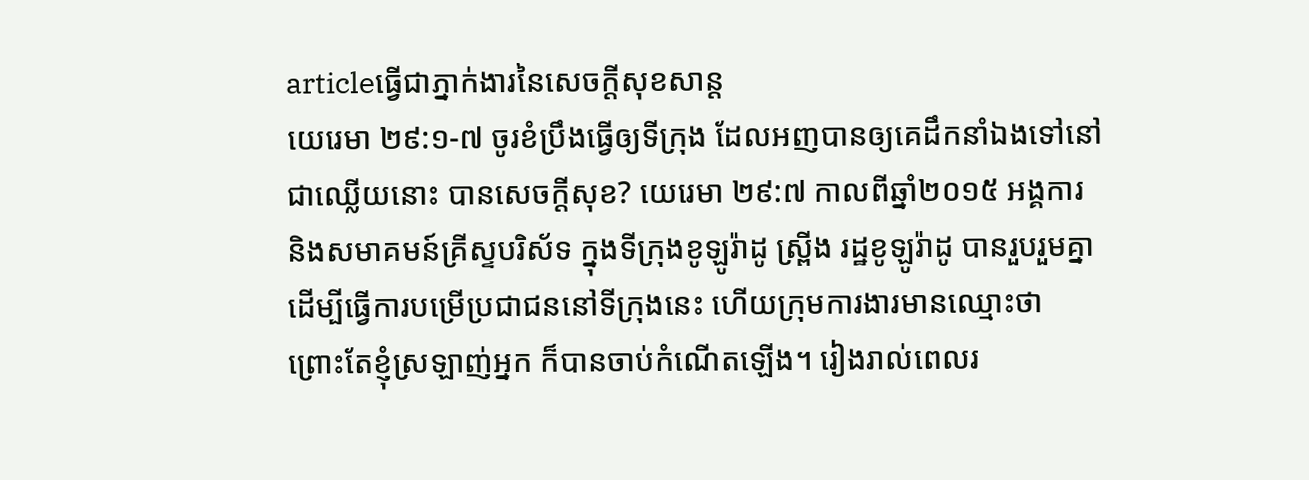articleធ្វើជាភ្នាក់ងារនៃសេចក្តីសុខសាន្ត
យេរេមា ២៩:១-៧ ចូរខំប្រឹងធ្វើឲ្យទីក្រុង ដែលអញបានឲ្យគេដឹកនាំឯងទៅនៅជាឈ្លើយនោះ បានសេចក្តីសុខ? យេរេមា ២៩:៧ កាលពីឆ្នាំ២០១៥ អង្គការ និងសមាគមន៍គ្រីស្ទបរិស័ទ ក្នុងទីក្រុងខូឡូរ៉ាដូ ស្ព្រីង រដ្ឋខូឡូរ៉ាដូ បានរួបរួមគ្នា ដើម្បីធ្វើការបម្រើប្រជាជននៅទីក្រុងនេះ ហើយក្រុមការងារមានឈ្មោះថា ព្រោះតែខ្ញុំស្រឡាញ់អ្នក ក៏បានចាប់កំណើតឡើង។ រៀងរាល់ពេលរ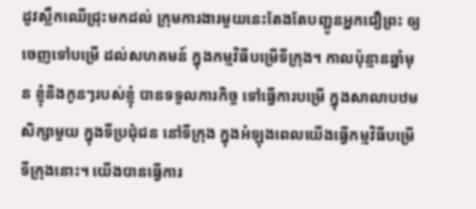ដូវស្លឹកឈើជ្រុះមកដល់ ក្រុមការងារមួយនេះតែងតែបញ្ជូនអ្នកជឿព្រះ ឲ្យចេញទៅបម្រើ ដល់សហគមន៍ ក្នុងកម្មវិធីបម្រើទីក្រុង។ កាលប៉ុន្មានឆ្នាំមុន ខ្ញុំនិងកូនៗរបស់ខ្ញុំ បានទទួលភារកិច្ច ទៅធ្វើការបម្រើ ក្នុងសាលាបឋមសិក្សាមួយ ក្នុងទីប្រជុំជន នៅទីក្រុង ក្នុងអំឡុងពេលយើងធ្វើកម្មវិធីបម្រើទីក្រុងនោះ។ យើងបានធ្វើការ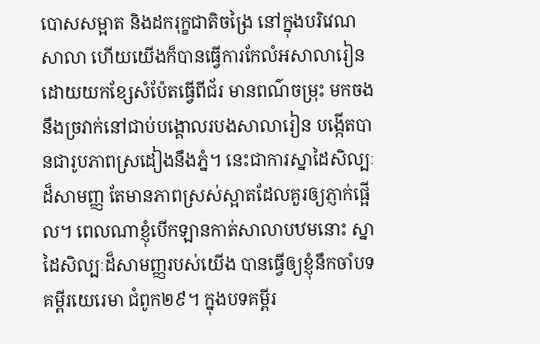បោសសម្អាត និងដករុក្ខជាតិចង្រៃ នៅក្នុងបរិវេណសាលា ហើយយើងក៏បានធ្វើការកែលំអសាលារៀន ដោយយកខ្សែសំប៉ែតធ្វើពីជ័រ មានពណ៌ចម្រុះ មកចងនឹងច្រវាក់នៅជាប់បង្គោលរបងសាលារៀន បង្កើតបានជារូបភាពស្រដៀងនឹងភ្នំ។ នេះជាការស្នាដៃសិល្បៈដ៏សាមញ្ញ តែមានភាពស្រស់ស្អាតដែលគួរឲ្យភ្ញាក់ផ្អើល។ ពេលណាខ្ញុំបើកឡានកាត់សាលាបឋមនោះ ស្នាដៃសិល្បៈដ៏សាមញ្ញរបស់យើង បានធ្វើឲ្យខ្ញុំនឹកចាំបទគម្ពីរយេរេមា ជំពូក២៩។ ក្នុងបទគម្ពីរ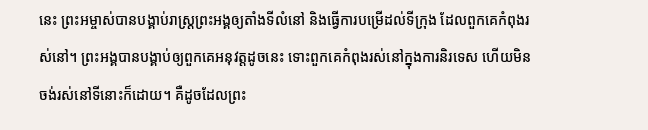នេះ ព្រះអម្ចាស់បានបង្គាប់រាស្រ្តព្រះអង្គឲ្យតាំងទីលំនៅ និងធ្វើការបម្រើដល់ទីក្រុង ដែលពួកគេកំពុងរស់នៅ។ ព្រះអង្គបានបង្គាប់ឲ្យពួកគេអនុវត្តដូចនេះ ទោះពួកគេកំពុងរស់នៅក្នុងការនិរទេស ហើយមិនចង់រស់នៅទីនោះក៏ដោយ។ គឺដូចដែលព្រះ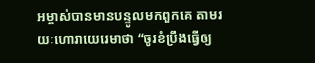អម្ចាស់បានមានបន្ទូលមកពួកគេ តាមរយៈហោរាយេរេមាថា “ចូរខំប្រឹងធ្វើឲ្យ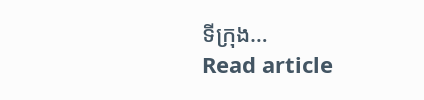ទីក្រុង…
Read article